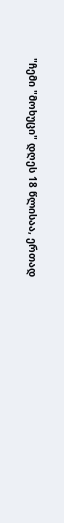"ჩემი "მოხუცი" დღეს 18 წლისაა, ერთად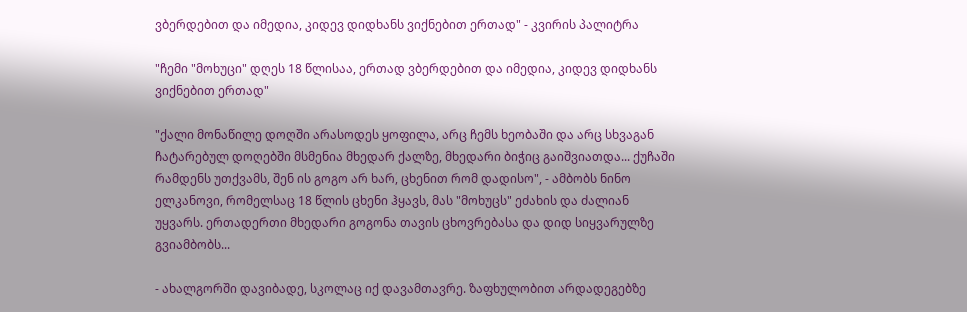ვბერდებით და იმედია, კიდევ დიდხანს ვიქნებით ერთად" - კვირის პალიტრა

"ჩემი "მოხუცი" დღეს 18 წლისაა, ერთად ვბერდებით და იმედია, კიდევ დიდხანს ვიქნებით ერთად"

"ქალი მონაწილე დოღში არასოდეს ყოფილა, არც ჩემს ხეობაში და არც სხვაგან ჩატარებულ დოღებში მსმენია მხედარ ქალზე, მხედარი ბიჭიც გაიშვიათდა... ქუჩაში რამდენს უთქვამს, შენ ის გოგო არ ხარ, ცხენით რომ დადისო", - ამბობს ნინო ელკანოვი, რომელსაც 18 წლის ცხენი ჰყავს, მას "მოხუცს" ეძახის და ძალიან უყვარს. ერთადერთი მხედარი გოგონა თავის ცხოვრებასა და დიდ სიყვარულზე გვიამბობს...

- ახალგორში დავიბადე, სკოლაც იქ დავამთავრე. ზაფხულობით არდადეგებზე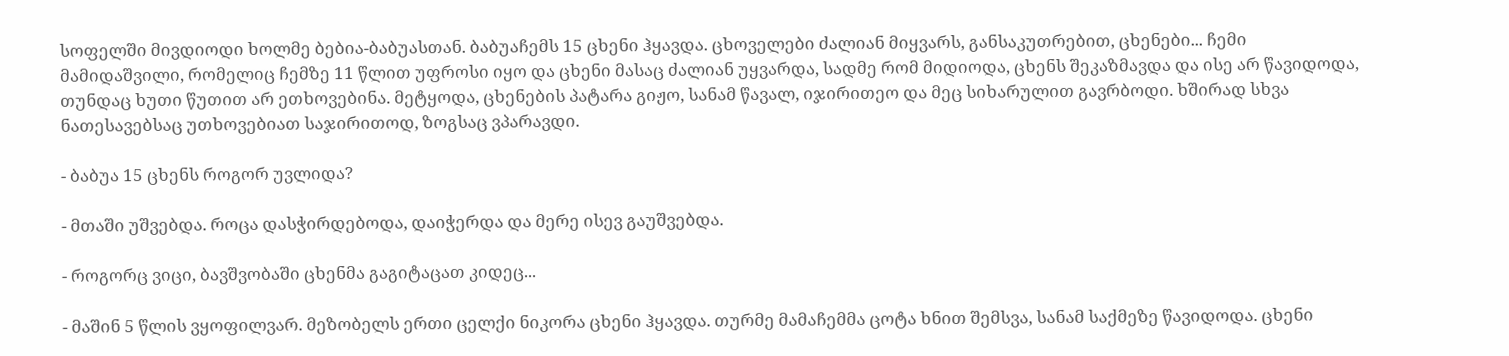სოფელში მივდიოდი ხოლმე ბებია-ბაბუასთან. ბაბუაჩემს 15 ცხენი ჰყავდა. ცხოველები ძალიან მიყვარს, განსაკუთრებით, ცხენები... ჩემი მამიდაშვილი, რომელიც ჩემზე 11 წლით უფროსი იყო და ცხენი მასაც ძალიან უყვარდა, სადმე რომ მიდიოდა, ცხენს შეკაზმავდა და ისე არ წავიდოდა, თუნდაც ხუთი წუთით არ ეთხოვებინა. მეტყოდა, ცხენების პატარა გიჟო, სანამ წავალ, იჯირითეო და მეც სიხარულით გავრბოდი. ხშირად სხვა ნათესავებსაც უთხოვებიათ საჯირითოდ, ზოგსაც ვპარავდი.

- ბაბუა 15 ცხენს როგორ უვლიდა?

- მთაში უშვებდა. როცა დასჭირდებოდა, დაიჭერდა და მერე ისევ გაუშვებდა.

- როგორც ვიცი, ბავშვობაში ცხენმა გაგიტაცათ კიდეც...

- მაშინ 5 წლის ვყოფილვარ. მეზობელს ერთი ცელქი ნიკორა ცხენი ჰყავდა. თურმე მამაჩემმა ცოტა ხნით შემსვა, სანამ საქმეზე წავიდოდა. ცხენი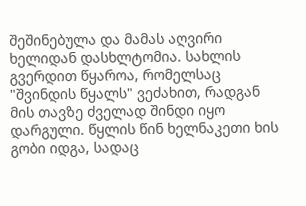შეშინებულა და მამას აღვირი ხელიდან დასხლტომია. სახლის გვერდით წყაროა, რომელსაც "შვინდის წყალს" ვეძახით, რადგან მის თავზე ძველად შინდი იყო დარგული. წყლის წინ ხელნაკეთი ხის გობი იდგა, სადაც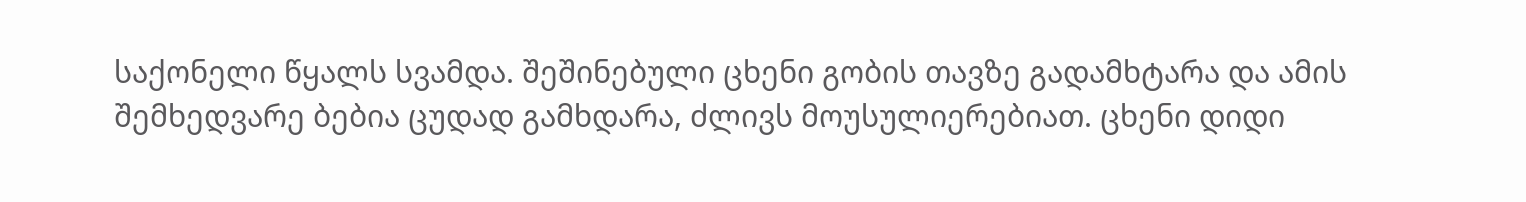საქონელი წყალს სვამდა. შეშინებული ცხენი გობის თავზე გადამხტარა და ამის შემხედვარე ბებია ცუდად გამხდარა, ძლივს მოუსულიერებიათ. ცხენი დიდი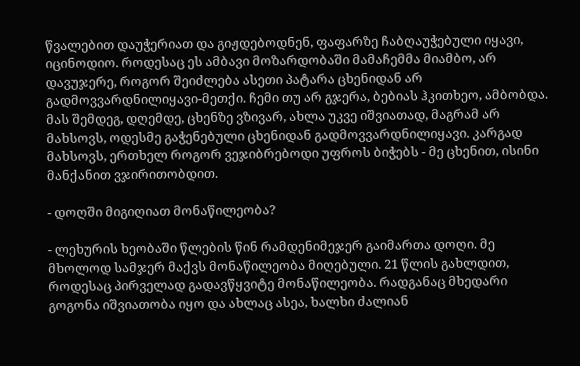წვალებით დაუჭერიათ და გიჟდებოდნენ, ფაფარზე ჩაბღაუჭებული იყავი, იცინოდიო. როდესაც ეს ამბავი მოზარდობაში მამაჩემმა მიამბო, არ დავუჯერე, როგორ შეიძლება ასეთი პატარა ცხენიდან არ გადმოვვარდნილიყავი-მეთქი. ჩემი თუ არ გჯერა, ბებიას ჰკითხეო, ამბობდა. მას შემდეგ, დღემდე, ცხენზე ვზივარ, ახლა უკვე იშვიათად, მაგრამ არ მახსოვს, ოდესმე გაჭენებული ცხენიდან გადმოვვარდნილიყავი. კარგად მახსოვს, ერთხელ როგორ ვეჯიბრებოდი უფროს ბიჭებს - მე ცხენით, ისინი მანქანით ვჯირითობდით.

- დოღში მიგიღიათ მონაწილეობა?

- ლეხურის ხეობაში წლების წინ რამდენიმეჯერ გაიმართა დოღი. მე მხოლოდ სამჯერ მაქვს მონაწილეობა მიღებული. 21 წლის გახლდით, როდესაც პირველად გადავწყვიტე მონაწილეობა. რადგანაც მხედარი გოგონა იშვიათობა იყო და ახლაც ასეა, ხალხი ძალიან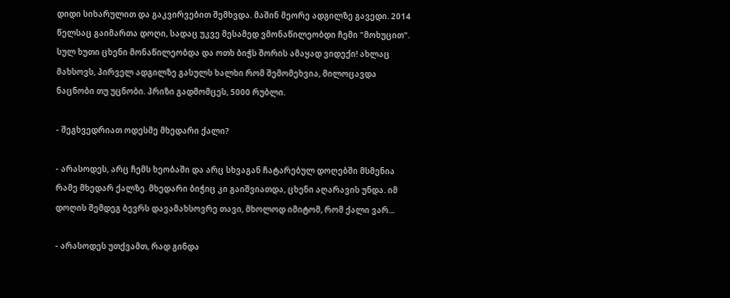დიდი სიხარულით და გაკვირვებით შემხვდა. მაშინ მეორე ადგილზე გავედი. 2014 წელსაც გაიმართა დოღი, სადაც უკვე მესამედ ვმონაწილეობდი ჩემი "მოხუცით". სულ ხუთი ცხენი მონაწილეობდა და ოთხ ბიჭს შორის ამაყად ვიდექი! ახლაც მახსოვს, პირველ ადგილზე გასულს ხალხი რომ შემომეხვია, მილოცავდა ნაცნობი თუ უცნობი. პრიზი გადმომცეს, 5000 რუბლი.

- შეგხვედრიათ ოდესმე მხედარი ქალი?

- არასოდეს, არც ჩემს ხეობაში და არც სხვაგან ჩატარებულ დოღებში მსმენია რამე მხედარ ქალზე. მხედარი ბიჭიც კი გაიშვიათდა, ცხენი აღარავის უნდა. იმ დოღის შემდეგ ბევრს დავამახსოვრე თავი, მხოლოდ იმიტომ, რომ ქალი ვარ...

- არასოდეს უთქვამთ, რად გინდა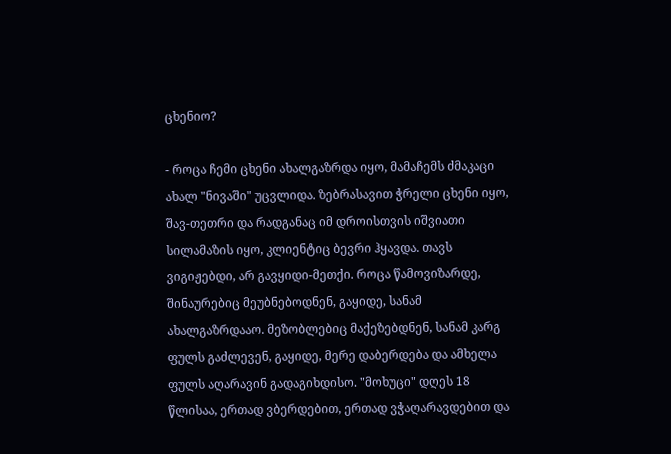ცხენიო?

- როცა ჩემი ცხენი ახალგაზრდა იყო, მამაჩემს ძმაკაცი ახალ "ნივაში" უცვლიდა. ზებრასავით ჭრელი ცხენი იყო, შავ-თეთრი და რადგანაც იმ დროისთვის იშვიათი სილამაზის იყო, კლიენტიც ბევრი ჰყავდა. თავს ვიგიჟებდი, არ გავყიდი-მეთქი. როცა წამოვიზარდე, შინაურებიც მეუბნებოდნენ, გაყიდე, სანამ ახალგაზრდააო. მეზობლებიც მაქეზებდნენ, სანამ კარგ ფულს გაძლევენ, გაყიდე, მერე დაბერდება და ამხელა ფულს აღარავინ გადაგიხდისო. "მოხუცი" დღეს 18 წლისაა, ერთად ვბერდებით, ერთად ვჭაღარავდებით და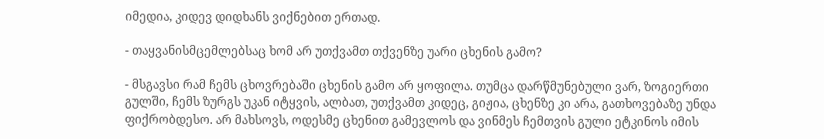იმედია, კიდევ დიდხანს ვიქნებით ერთად.

- თაყვანისმცემლებსაც ხომ არ უთქვამთ თქვენზე უარი ცხენის გამო?

- მსგავსი რამ ჩემს ცხოვრებაში ცხენის გამო არ ყოფილა. თუმცა დარწმუნებული ვარ, ზოგიერთი გულში, ჩემს ზურგს უკან იტყვის, ალბათ, უთქვამთ კიდეც, გიჟია, ცხენზე კი არა, გათხოვებაზე უნდა ფიქრობდესო. არ მახსოვს, ოდესმე ცხენით გამევლოს და ვინმეს ჩემთვის გული ეტკინოს იმის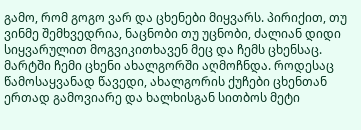გამო, რომ გოგო ვარ და ცხენები მიყვარს. პირიქით, თუ ვინმე შემხვედრია, ნაცნობი თუ უცნობი, ძალიან დიდი სიყვარულით მოგვიკითხავენ მეც და ჩემს ცხენსაც. მარტში ჩემი ცხენი ახალგორში აღმოჩნდა. როდესაც წამოსაყვანად წავედი, ახალგორის ქუჩები ცხენთან ერთად გამოვიარე და ხალხისგან სითბოს მეტი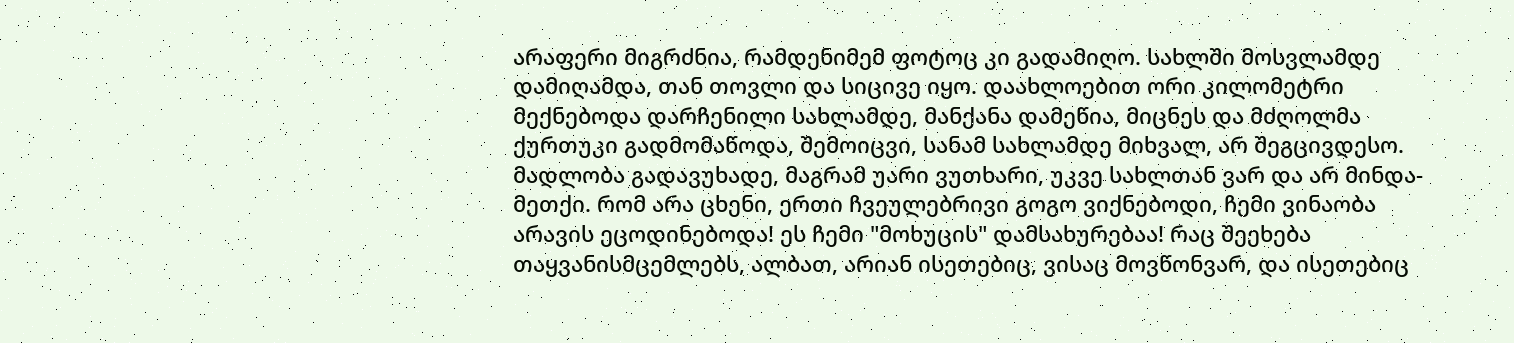არაფერი მიგრძნია, რამდენიმემ ფოტოც კი გადამიღო. სახლში მოსვლამდე დამიღამდა, თან თოვლი და სიცივე იყო. დაახლოებით ორი კილომეტრი მექნებოდა დარჩენილი სახლამდე, მანქანა დამეწია, მიცნეს და მძღოლმა ქურთუკი გადმომაწოდა, შემოიცვი, სანამ სახლამდე მიხვალ, არ შეგცივდესო. მადლობა გადავუხადე, მაგრამ უარი ვუთხარი, უკვე სახლთან ვარ და არ მინდა-მეთქი. რომ არა ცხენი, ერთი ჩვეულებრივი გოგო ვიქნებოდი, ჩემი ვინაობა არავის ეცოდინებოდა! ეს ჩემი "მოხუცის" დამსახურებაა! რაც შეეხება თაყვანისმცემლებს, ალბათ, არიან ისეთებიც, ვისაც მოვწონვარ, და ისეთებიც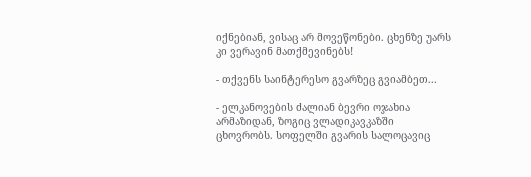იქნებიან, ვისაც არ მოვეწონები. ცხენზე უარს კი ვერავინ მათქმევინებს!

- თქვენს საინტერესო გვარზეც გვიამბეთ...

- ელკანოვების ძალიან ბევრი ოჯახია არმაზიდან, ზოგიც ვლადიკავკაზში ცხოვრობს. სოფელში გვარის სალოცავიც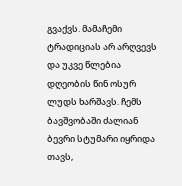გვაქვს. მამაჩემი ტრადიციას არ არღვევს და უკვე წლებია დღეობის წინ ოსურ ლუდს ხარშავს. ჩემს ბავშვობაში ძალიან ბევრი სტუმარი იყრიდა თავს,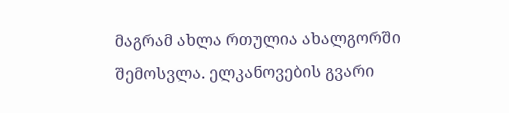მაგრამ ახლა რთულია ახალგორში შემოსვლა. ელკანოვების გვარი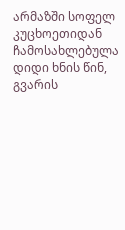არმაზში სოფელ კუცხოეთიდან ჩამოსახლებულა დიდი ხნის წინ, გვარის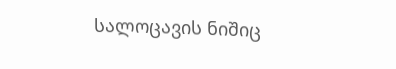სალოცავის ნიშიც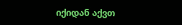იქიდან აქვთ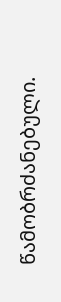წამობრძანებული.